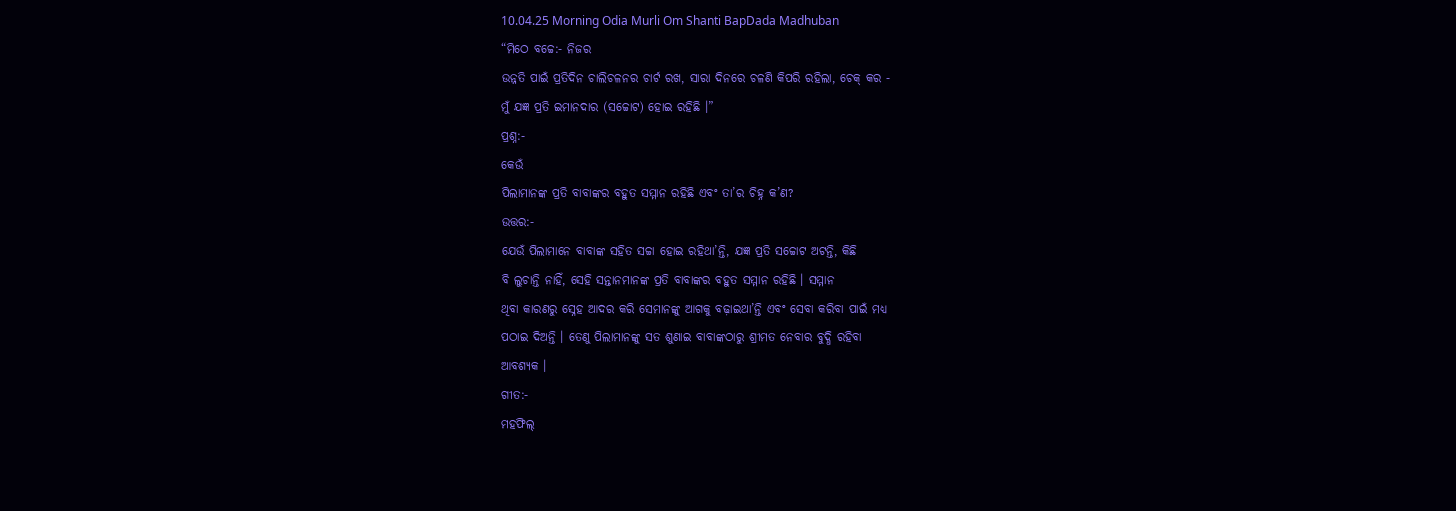10.04.25 Morning Odia Murli Om Shanti BapDada Madhuban
“ମିଠେ ବଚ୍ଚେ:- ନିଜର
ଉନ୍ନତି ପାଇଁ ପ୍ରତିଦିନ ଚାଲିଚଳନର ଚାର୍ଟ ରଖ, ସାରା ଦିନରେ ଚଳଣି କିପରି ରହିଲା, ଚେକ୍ କର -
ମୁଁ ଯଜ୍ଞ ପ୍ରତି ଇମାନଦାର (ସଚ୍ଚୋଟ) ହୋଇ ରହିଛି ।”
ପ୍ରଶ୍ନ:-
କେଉଁ
ପିଲାମାନଙ୍କ ପ୍ରତି ବାବାଙ୍କର ବହୁତ ସମ୍ମାନ ରହିଛି ଏବଂ ତା’ର ଚିହ୍ନ କ’ଣ?
ଉତ୍ତର:-
ଯେଉଁ ପିଲାମାନେ ବାବାଙ୍କ ସହିତ ସଚ୍ଚା ହୋଇ ରହିଥା’ନ୍ତି, ଯଜ୍ଞ ପ୍ରତି ସଚ୍ଚୋଟ ଅଟନ୍ତି, କିଛି
ବି ଲୁଚାନ୍ତି ନାହିଁ, ସେହି ସନ୍ତାନମାନଙ୍କ ପ୍ରତି ବାବାଙ୍କର ବହୁତ ସମ୍ମାନ ରହିଛି । ସମ୍ମାନ
ଥିବା କାରଣରୁ ସ୍ନେହ ଆଦର କରି ସେମାନଙ୍କୁ ଆଗକୁ ବଢ଼ାଇଥା’ନ୍ତି ଏବଂ ସେବା କରିବା ପାଇଁ ମଧ୍ୟ
ପଠାଇ ଦିଅନ୍ତି । ତେଣୁ ପିଲାମାନଙ୍କୁ ସତ ଶୁଣାଇ ବାବାଙ୍କଠାରୁ ଶ୍ରୀମତ ନେବାର ବୁଦ୍ଧି ରହିବା
ଆବଶ୍ୟକ ।
ଗୀତ:-
ମହଫିଲ୍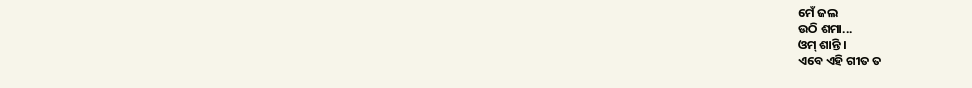ମେଁ ଜଲ
ଉଠି ଶମା...
ଓମ୍ ଶାନ୍ତି ।
ଏବେ ଏହି ଗୀତ ତ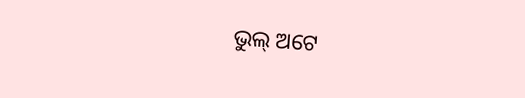ଭୁଲ୍ ଅଟେ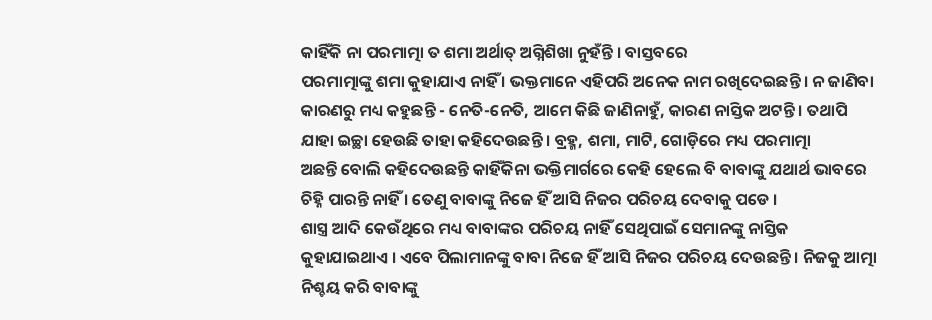କାହିଁକି ନା ପରମାତ୍ମା ତ ଶମା ଅର୍ଥାତ୍ ଅଗ୍ନିଶିଖା ନୁହଁନ୍ତି । ବାସ୍ତବରେ
ପରମାତ୍ମାଙ୍କୁ ଶମା କୁହାଯାଏ ନାହିଁ । ଭକ୍ତମାନେ ଏହିପରି ଅନେକ ନାମ ରଖିଦେଇଛନ୍ତି । ନ ଜାଣିବା
କାରଣରୁ ମଧ୍ୟ କହୁଛନ୍ତି - ନେତି-ନେତି, ଆମେ କିଛି ଜାଣିନାହୁଁ, କାରଣ ନାସ୍ତିକ ଅଟନ୍ତି । ତଥାପି
ଯାହା ଇଚ୍ଛା ହେଉଛି ତାହା କହିଦେଉଛନ୍ତି । ବ୍ରହ୍ମ, ଶମା, ମାଟି, ଗୋଡ଼ିରେ ମଧ୍ୟ ପରମାତ୍ମା
ଅଛନ୍ତି ବୋଲି କହିଦେଉଛନ୍ତି କାହିଁକିନା ଭକ୍ତିମାର୍ଗରେ କେହି ହେଲେ ବି ବାବାଙ୍କୁ ଯଥାର୍ଥ ଭାବରେ
ଚିହ୍ନି ପାରନ୍ତି ନାହିଁ । ତେଣୁ ବାବାଙ୍କୁ ନିଜେ ହିଁ ଆସି ନିଜର ପରିଚୟ ଦେବାକୁ ପଡେ ।
ଶାସ୍ତ୍ର ଆଦି କେଉଁଥିରେ ମଧ୍ୟ ବାବାଙ୍କର ପରିଚୟ ନାହିଁ ସେଥିପାଇଁ ସେମାନଙ୍କୁ ନାସ୍ତିକ
କୁହାଯାଇଥାଏ । ଏବେ ପିଲାମାନଙ୍କୁ ବାବା ନିଜେ ହିଁ ଆସି ନିଜର ପରିଚୟ ଦେଉଛନ୍ତି । ନିଜକୁ ଆତ୍ମା
ନିଶ୍ଚୟ କରି ବାବାଙ୍କୁ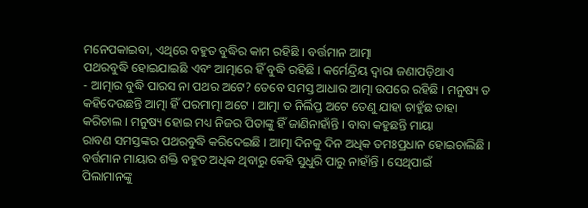ମନେପକାଇବା, ଏଥିରେ ବହୁତ ବୁଦ୍ଧିର କାମ ରହିଛି । ବର୍ତ୍ତମାନ ଆତ୍ମା
ପଥରବୁଦ୍ଧି ହୋଇଯାଇଛି ଏବଂ ଆତ୍ମାରେ ହିଁ ବୁଦ୍ଧି ରହିଛି । କର୍ମେନ୍ଦ୍ରିୟ ଦ୍ୱାରା ଜଣାପଡ଼ିଥାଏ
- ଆତ୍ମାର ବୁଦ୍ଧି ପାରସ ନା ପଥର ଅଟେ? ତେବେ ସମସ୍ତ ଆଧାର ଆତ୍ମା ଉପରେ ରହିଛି । ମନୁଷ୍ୟ ତ
କହିଦେଉଛନ୍ତି ଆତ୍ମା ହିଁ ପରମାତ୍ମା ଅଟେ । ଆତ୍ମା ତ ନିର୍ଲିପ୍ତ ଅଟେ ତେଣୁ ଯାହା ଚାହୁଁଛ ତାହା
କରିଚାଲ । ମନୁଷ୍ୟ ହୋଇ ମଧ୍ୟ ନିଜର ପିତାଙ୍କୁ ହିଁ ଜାଣିନାହାଁନ୍ତି । ବାବା କହୁଛନ୍ତି ମାୟା
ରାବଣ ସମସ୍ତଙ୍କର ପଥରବୁଦ୍ଧି କରିଦେଇଛି । ଆତ୍ମା ଦିନକୁ ଦିନ ଅଧିକ ତମଃପ୍ରଧାନ ହୋଇଚାଲିଛି ।
ବର୍ତ୍ତମାନ ମାୟାର ଶକ୍ତି ବହୁତ ଅଧିକ ଥିବାରୁ କେହି ସୁଧୁରି ପାରୁ ନାହାଁନ୍ତି । ସେଥିପାଇଁ
ପିଲାମାନଙ୍କୁ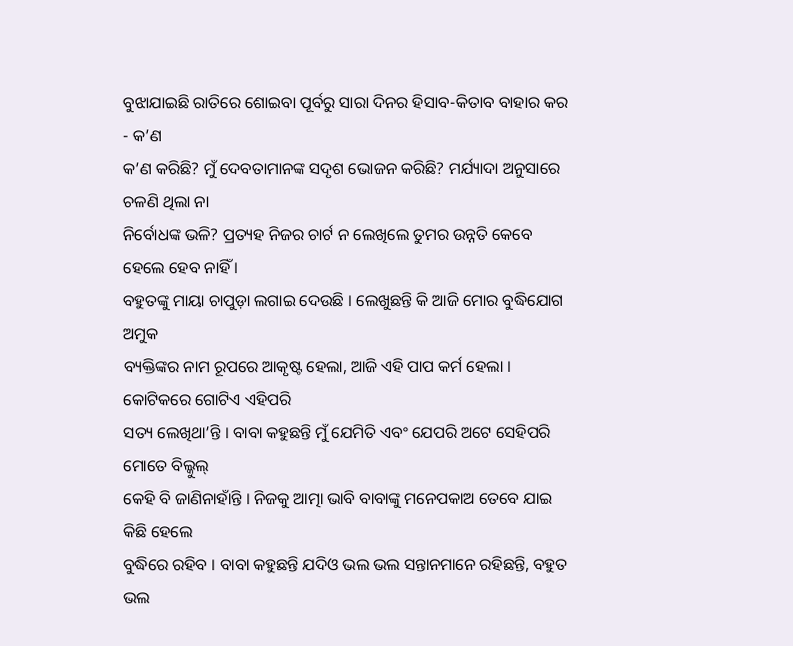ବୁଝାଯାଇଛି ରାତିରେ ଶୋଇବା ପୂର୍ବରୁ ସାରା ଦିନର ହିସାବ-କିତାବ ବାହାର କର - କ’ଣ
କ’ଣ କରିଛି? ମୁଁ ଦେବତାମାନଙ୍କ ସଦୃଶ ଭୋଜନ କରିଛି? ମର୍ଯ୍ୟାଦା ଅନୁସାରେ ଚଳଣି ଥିଲା ନା
ନିର୍ବୋଧଙ୍କ ଭଳି? ପ୍ରତ୍ୟହ ନିଜର ଚାର୍ଟ ନ ଲେଖିଲେ ତୁମର ଉନ୍ନତି କେବେ ହେଲେ ହେବ ନାହିଁ ।
ବହୁତଙ୍କୁ ମାୟା ଚାପୁଡ଼ା ଲଗାଇ ଦେଉଛି । ଲେଖୁଛନ୍ତି କି ଆଜି ମୋର ବୁଦ୍ଧିଯୋଗ ଅମୁକ
ବ୍ୟକ୍ତିଙ୍କର ନାମ ରୂପରେ ଆକୃଷ୍ଟ ହେଲା, ଆଜି ଏହି ପାପ କର୍ମ ହେଲା । କୋଟିକରେ ଗୋଟିଏ ଏହିପରି
ସତ୍ୟ ଲେଖିଥା’ନ୍ତି । ବାବା କହୁଛନ୍ତି ମୁଁ ଯେମିତି ଏବଂ ଯେପରି ଅଟେ ସେହିପରି ମୋତେ ବିଲ୍କୁଲ୍
କେହି ବି ଜାଣିନାହାଁନ୍ତି । ନିଜକୁ ଆତ୍ମା ଭାବି ବାବାଙ୍କୁ ମନେପକାଅ ତେବେ ଯାଇ କିଛି ହେଲେ
ବୁଦ୍ଧିରେ ରହିବ । ବାବା କହୁଛନ୍ତି ଯଦିଓ ଭଲ ଭଲ ସନ୍ତାନମାନେ ରହିଛନ୍ତି, ବହୁତ ଭଲ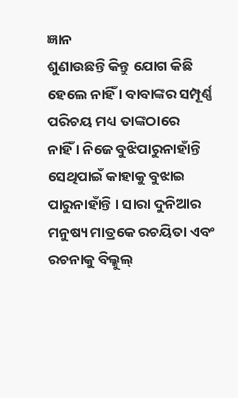ଜ୍ଞାନ
ଶୁଣାଉଛନ୍ତି କିନ୍ତୁ ଯୋଗ କିଛି ହେଲେ ନାହିଁ । ବାବାଙ୍କର ସମ୍ପୂର୍ଣ୍ଣ ପରିଚୟ ମଧ୍ୟ ତାଙ୍କଠାରେ
ନାହିଁ । ନିଜେ ବୁଝିପାରୁନାହାଁନ୍ତି ସେଥିପାଇଁ କାହାକୁ ବୁଝାଇ ପାରୁନାହାଁନ୍ତି । ସାରା ଦୁନିଆର
ମନୁଷ୍ୟ ମାତ୍ରକେ ରଚୟିତା ଏବଂ ରଚନାକୁ ବିଲ୍କୁଲ୍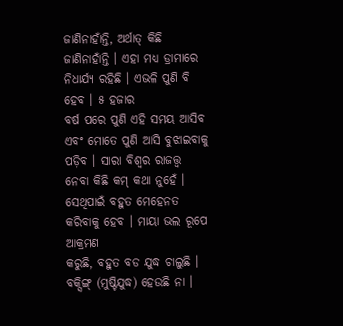ଜାଣିନାହାଁନ୍ତି, ଅର୍ଥାତ୍ କିଛି
ଜାଣିନାହାଁନ୍ତି । ଏହା ମଧ୍ୟ ଡ୍ରାମାରେ ନିଧାର୍ଯ୍ୟ ରହିଛି । ଏଭଳି ପୁଣି ବି ହେବ । ୫ ହଜାର
ବର୍ଷ ପରେ ପୁଣି ଏହି ସମୟ ଆସିବ ଏବଂ ମୋତେ ପୁଣି ଆସି ବୁଝାଇବାକୁ ପଡ଼ିବ । ସାରା ବିଶ୍ୱର ରାଜତ୍ତ୍ୱ
ନେବା କିଛି କମ୍ କଥା ନୁହେଁ । ସେଥିପାଇଁ ବହୁତ ମେହେନତ କରିବାକୁ ହେବ । ମାୟା ଭଲ ରୂପେ ଆକ୍ରମଣ
କରୁଛି, ବହୁତ ବଡ ଯୁଦ୍ଧ ଚାଲୁଛି । ବକ୍ସିଙ୍ଗ୍ (ମୁଷ୍ଟିଯୁଦ୍ଧ) ହେଉଛି ନା ।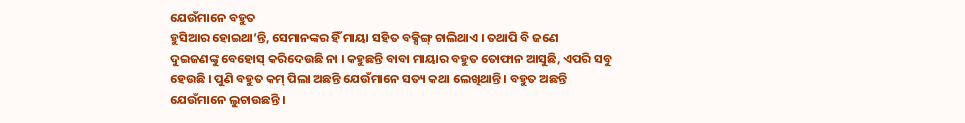ଯେଉଁମାନେ ବହୁତ
ହୁସିଆର ହୋଇଥା’ନ୍ତି, ସେମାନଙ୍କର ହିଁ ମାୟା ସହିତ ବକ୍ସିଙ୍ଗ୍ ଚାଲିଥାଏ । ତଥାପି ବି ଜଣେ
ଦୁଇଜଣଙ୍କୁ ବେହୋସ୍ କରିଦେଉଛି ନା । କହୁଛନ୍ତି ବାବା ମାୟାର ବହୁତ ତୋଫାନ ଆସୁଛି, ଏପରି ସବୁ
ହେଉଛି । ପୁଣି ବହୁତ କମ୍ ପିଲା ଅଛନ୍ତି ଯେଉଁମାନେ ସତ୍ୟ କଥା ଲେଖିଥାନ୍ତି । ବହୁତ ଅଛନ୍ତି
ଯେଉଁମାନେ ଲୁଚାଉଛନ୍ତି ।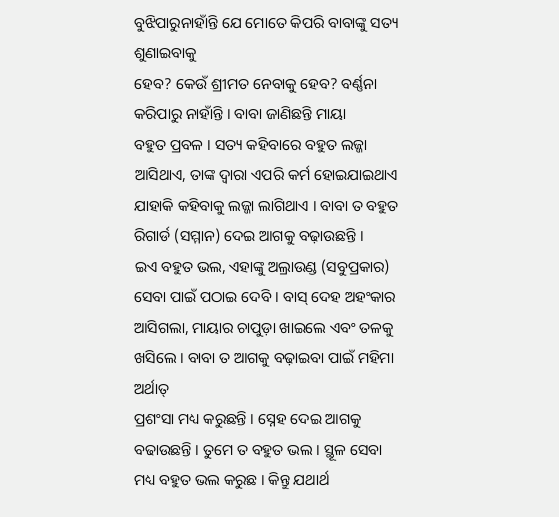ବୁଝିପାରୁନାହାଁନ୍ତି ଯେ ମୋତେ କିପରି ବାବାଙ୍କୁ ସତ୍ୟ ଶୁଣାଇବାକୁ
ହେବ? କେଉଁ ଶ୍ରୀମତ ନେବାକୁ ହେବ? ବର୍ଣ୍ଣନା କରିପାରୁ ନାହାଁନ୍ତି । ବାବା ଜାଣିଛନ୍ତି ମାୟା
ବହୁତ ପ୍ରବଳ । ସତ୍ୟ କହିବାରେ ବହୁତ ଲଜ୍ଜା ଆସିଥାଏ, ତାଙ୍କ ଦ୍ୱାରା ଏପରି କର୍ମ ହୋଇଯାଇଥାଏ
ଯାହାକି କହିବାକୁ ଲଜ୍ଜା ଲାଗିଥାଏ । ବାବା ତ ବହୁତ ରିଗାର୍ଡ (ସମ୍ମାନ) ଦେଇ ଆଗକୁ ବଢ଼ାଉଛନ୍ତି ।
ଇଏ ବହୁତ ଭଲ, ଏହାଙ୍କୁ ଅଲ୍ରାଉଣ୍ଡ (ସବୁପ୍ରକାର) ସେବା ପାଇଁ ପଠାଇ ଦେବି । ବାସ୍ ଦେହ ଅହଂକାର
ଆସିଗଲା, ମାୟାର ଚାପୁଡ଼ା ଖାଇଲେ ଏବଂ ତଳକୁ ଖସିଲେ । ବାବା ତ ଆଗକୁ ବଢ଼ାଇବା ପାଇଁ ମହିମା ଅର୍ଥାତ୍
ପ୍ରଶଂସା ମଧ୍ୟ କରୁଛନ୍ତି । ସ୍ନେହ ଦେଇ ଆଗକୁ ବଢାଉଛନ୍ତି । ତୁମେ ତ ବହୁତ ଭଲ । ସ୍ଥୂଳ ସେବା
ମଧ୍ୟ ବହୁତ ଭଲ କରୁଛ । କିନ୍ତୁ ଯଥାର୍ଥ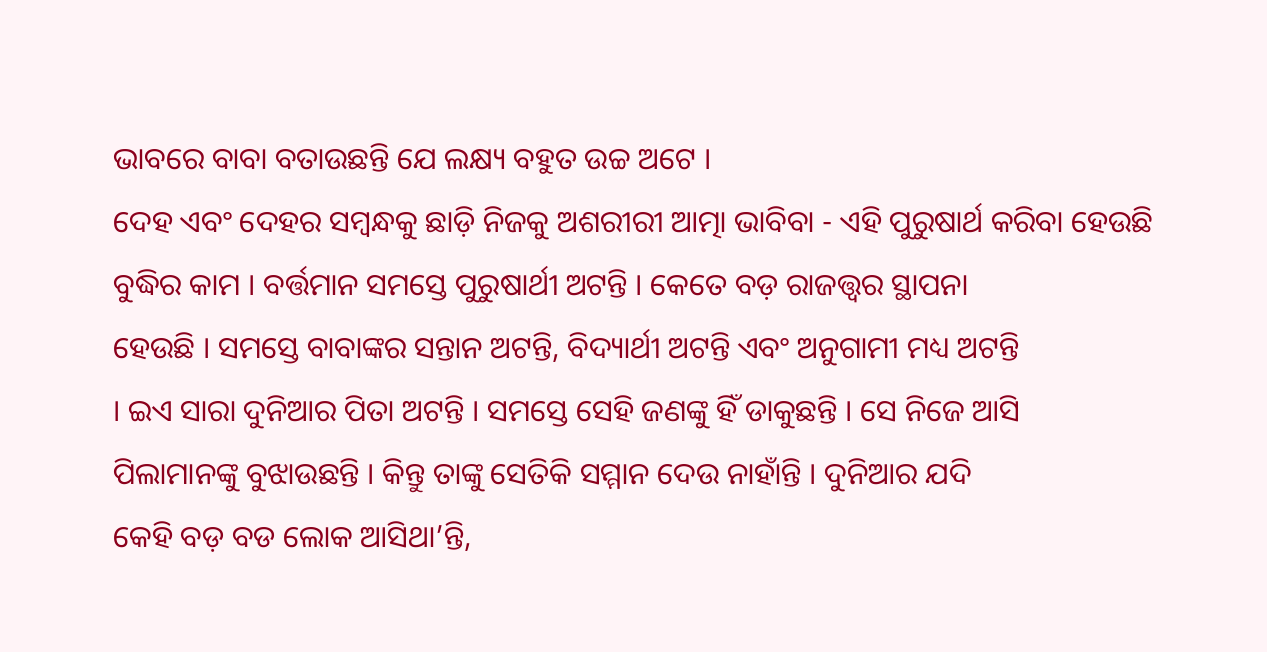ଭାବରେ ବାବା ବତାଉଛନ୍ତି ଯେ ଲକ୍ଷ୍ୟ ବହୁତ ଉଚ୍ଚ ଅଟେ ।
ଦେହ ଏବଂ ଦେହର ସମ୍ବନ୍ଧକୁ ଛାଡ଼ି ନିଜକୁ ଅଶରୀରୀ ଆତ୍ମା ଭାବିବା - ଏହି ପୁରୁଷାର୍ଥ କରିବା ହେଉଛି
ବୁଦ୍ଧିର କାମ । ବର୍ତ୍ତମାନ ସମସ୍ତେ ପୁରୁଷାର୍ଥୀ ଅଟନ୍ତି । କେତେ ବଡ଼ ରାଜତ୍ତ୍ୱର ସ୍ଥାପନା
ହେଉଛି । ସମସ୍ତେ ବାବାଙ୍କର ସନ୍ତାନ ଅଟନ୍ତି, ବିଦ୍ୟାର୍ଥୀ ଅଟନ୍ତି ଏବଂ ଅନୁଗାମୀ ମଧ୍ୟ ଅଟନ୍ତି
। ଇଏ ସାରା ଦୁନିଆର ପିତା ଅଟନ୍ତି । ସମସ୍ତେ ସେହି ଜଣଙ୍କୁ ହିଁ ଡାକୁଛନ୍ତି । ସେ ନିଜେ ଆସି
ପିଲାମାନଙ୍କୁ ବୁଝାଉଛନ୍ତି । କିନ୍ତୁ ତାଙ୍କୁ ସେତିକି ସମ୍ମାନ ଦେଉ ନାହାଁନ୍ତି । ଦୁନିଆର ଯଦି
କେହି ବଡ଼ ବଡ ଲୋକ ଆସିଥା’ନ୍ତି,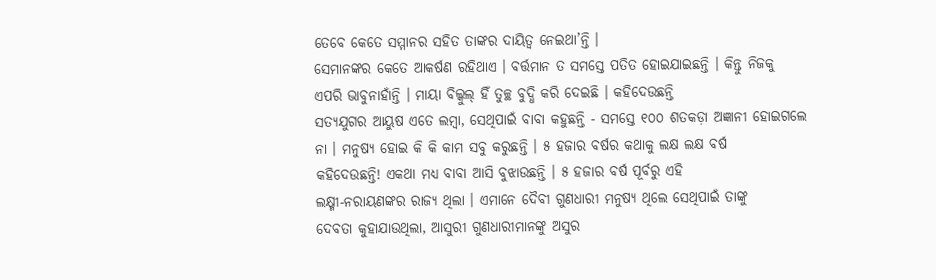ତେବେ କେତେ ସମ୍ମାନର ସହିତ ତାଙ୍କର ଦାୟିତ୍ୱ ନେଇଥା’ନ୍ତି ।
ସେମାନଙ୍କର କେତେ ଆକର୍ଷଣ ରହିଥାଏ । ବର୍ତ୍ତମାନ ତ ସମସ୍ତେ ପତିତ ହୋଇଯାଇଛନ୍ତି । କିନ୍ତୁ ନିଜକୁ
ଏପରି ଭାବୁନାହାଁନ୍ତି । ମାୟା ବିଲ୍କୁଲ୍ ହିଁ ତୁଚ୍ଛ ବୁଦ୍ଧି କରି ଦେଇଛି । କହିଦେଉଛନ୍ତି
ସତ୍ୟଯୁଗର ଆୟୁଷ ଏତେ ଲମ୍ବା, ସେଥିପାଇଁ ବାବା କହୁଛନ୍ତି - ସମସ୍ତେ ୧୦୦ ଶତକଡ଼ା ଅଜ୍ଞାନୀ ହୋଇଗଲେ
ନା । ମନୁଷ୍ୟ ହୋଇ କି କି କାମ ସବୁ କରୁଛନ୍ତି । ୫ ହଜାର ବର୍ଷର କଥାକୁ ଲକ୍ଷ ଲକ୍ଷ ବର୍ଷ
କହିଦେଉଛନ୍ତି! ଏକଥା ମଧ୍ୟ ବାବା ଆସି ବୁଝାଉଛନ୍ତି । ୫ ହଜାର ବର୍ଷ ପୂର୍ବରୁ ଏହି
ଲକ୍ଷ୍ମୀ-ନରାୟଣଙ୍କର ରାଜ୍ୟ ଥିଲା । ଏମାନେ ଦୈବୀ ଗୁଣଧାରୀ ମନୁଷ୍ୟ ଥିଲେ ସେଥିପାଇଁ ତାଙ୍କୁ
ଦେବତା କୁହାଯାଉଥିଲା, ଆସୁରୀ ଗୁଣଧାରୀମାନଙ୍କୁ ଅସୁର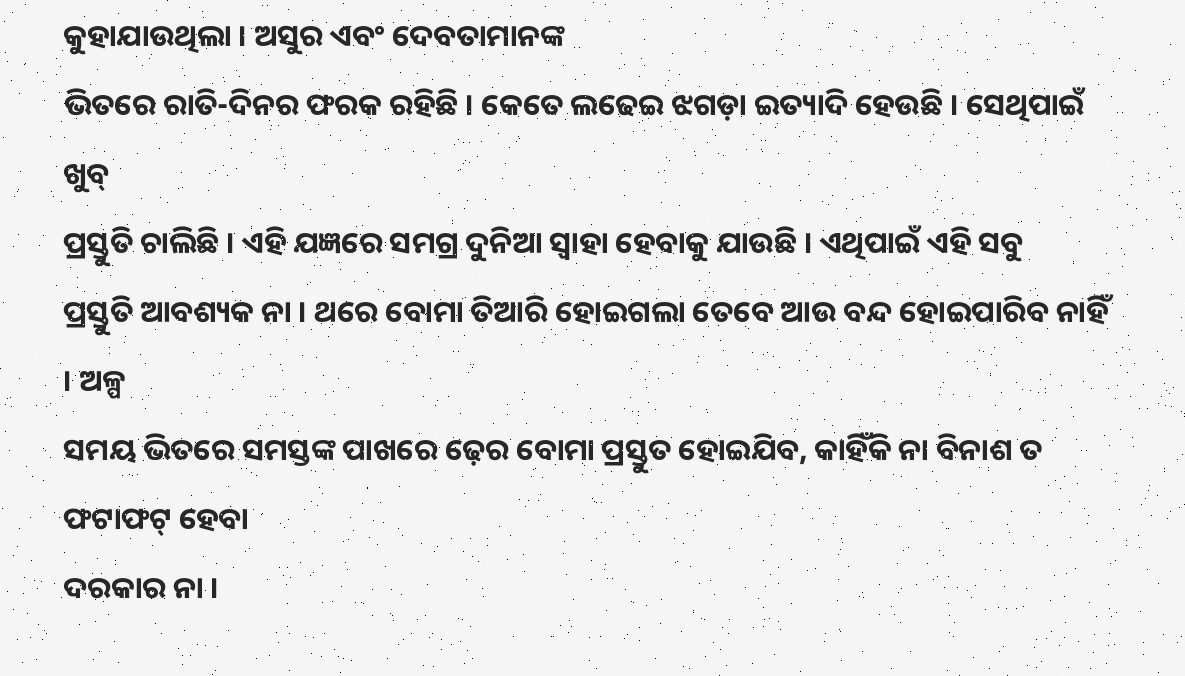କୁହାଯାଉଥିଲା । ଅସୁର ଏବଂ ଦେବତାମାନଙ୍କ
ଭିତରେ ରାତି-ଦିନର ଫରକ ରହିଛି । କେତେ ଲଢେଇ ଝଗଡ଼ା ଇତ୍ୟାଦି ହେଉଛି । ସେଥିପାଇଁ ଖୁବ୍
ପ୍ରସ୍ତୁତି ଚାଲିଛି । ଏହି ଯଜ୍ଞରେ ସମଗ୍ର ଦୁନିଆ ସ୍ୱାହା ହେବାକୁ ଯାଉଛି । ଏଥିପାଇଁ ଏହି ସବୁ
ପ୍ରସ୍ତୁତି ଆବଶ୍ୟକ ନା । ଥରେ ବୋମା ତିଆରି ହୋଇଗଲା ତେବେ ଆଉ ବନ୍ଦ ହୋଇପାରିବ ନାହିଁ । ଅଳ୍ପ
ସମୟ ଭିତରେ ସମସ୍ତଙ୍କ ପାଖରେ ଢ଼େର ବୋମା ପ୍ରସ୍ତୁତ ହୋଇଯିବ, କାହିଁକି ନା ବିନାଶ ତ ଫଟାଫଟ୍ ହେବା
ଦରକାର ନା ।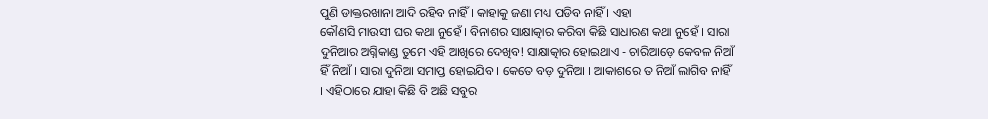ପୁଣି ଡାକ୍ତରଖାନା ଆଦି ରହିବ ନାହିଁ । କାହାକୁ ଜଣା ମଧ୍ୟ ପଡିବ ନାହିଁ । ଏହା
କୌଣସି ମାଉସୀ ଘର କଥା ନୁହେଁ । ବିନାଶର ସାକ୍ଷାତ୍କାର କରିବା କିଛି ସାଧାରଣ କଥା ନୁହେଁ । ସାରା
ଦୁନିଆର ଅଗ୍ନିକାଣ୍ଡ ତୁମେ ଏହି ଆଖିରେ ଦେଖିବ! ସାକ୍ଷାତ୍କାର ହୋଇଥାଏ - ଚାରିଆଡ଼େ କେବଳ ନିଆଁ
ହିଁ ନିଆଁ । ସାରା ଦୁନିଆ ସମାପ୍ତ ହୋଇଯିବ । କେତେ ବଡ଼ ଦୁନିଆ । ଆକାଶରେ ତ ନିଆଁ ଲାଗିବ ନାହିଁ
। ଏହିଠାରେ ଯାହା କିଛି ବି ଅଛି ସବୁର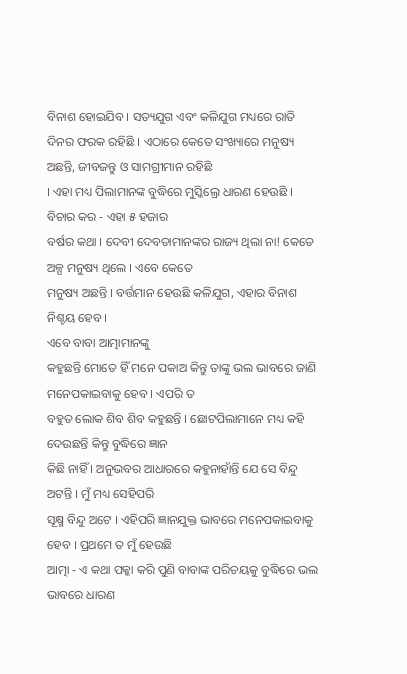ବିନାଶ ହୋଇଯିବ । ସତ୍ୟଯୁଗ ଏବଂ କଳିଯୁଗ ମଧ୍ୟରେ ରାତି
ଦିନର ଫରକ ରହିଛି । ଏଠାରେ କେତେ ସଂଖ୍ୟାରେ ମନୁଷ୍ୟ ଅଛନ୍ତି, ଜୀବଜନ୍ତୁ ଓ ସାମଗ୍ରୀମାନ ରହିଛି
। ଏହା ମଧ୍ୟ ପିଲାମାନଙ୍କ ବୁଦ୍ଧିରେ ମୁସ୍କିଲ୍ରେ ଧାରଣ ହେଉଛି । ବିଚାର କର - ଏହା ୫ ହଜାର
ବର୍ଷର କଥା । ଦେବୀ ଦେବତାମାନଙ୍କର ରାଜ୍ୟ ଥିଲା ନା! କେତେ ଅଳ୍ପ ମନୁଷ୍ୟ ଥିଲେ । ଏବେ କେତେ
ମନୁଷ୍ୟ ଅଛନ୍ତି । ବର୍ତ୍ତମାନ ହେଉଛି କଳିଯୁଗ, ଏହାର ବିନାଶ ନିଶ୍ଚୟ ହେବ ।
ଏବେ ବାବା ଆତ୍ମାମାନଙ୍କୁ
କହୁଛନ୍ତି ମୋତେ ହିଁ ମନେ ପକାଅ କିନ୍ତୁ ତାଙ୍କୁ ଭଲ ଭାବରେ ଜାଣି ମନେପକାଇବାକୁ ହେବ । ଏପରି ତ
ବହୁତ ଲୋକ ଶିବ ଶିବ କହୁଛନ୍ତି । ଛୋଟପିଲାମାନେ ମଧ୍ୟ କହି ଦେଉଛନ୍ତି କିନ୍ତୁ ବୁଦ୍ଧିରେ ଜ୍ଞାନ
କିଛି ନାହିଁ । ଅନୁଭବର ଆଧାରରେ କହୁନାହାଁନ୍ତି ଯେ ସେ ବିନ୍ଦୁ ଅଟନ୍ତି । ମୁଁ ମଧ୍ୟ ସେହିପରି
ସୂକ୍ଷ୍ମ ବିନ୍ଦୁ ଅଟେ । ଏହିପରି ଜ୍ଞାନଯୁକ୍ତ ଭାବରେ ମନେପକାଇବାକୁ ହେବ । ପ୍ରଥମେ ତ ମୁଁ ହେଉଛି
ଆତ୍ମା - ଏ କଥା ପକ୍କା କରି ପୁଣି ବାବାଙ୍କ ପରିଚୟକୁ ବୁଦ୍ଧିରେ ଭଲ ଭାବରେ ଧାରଣ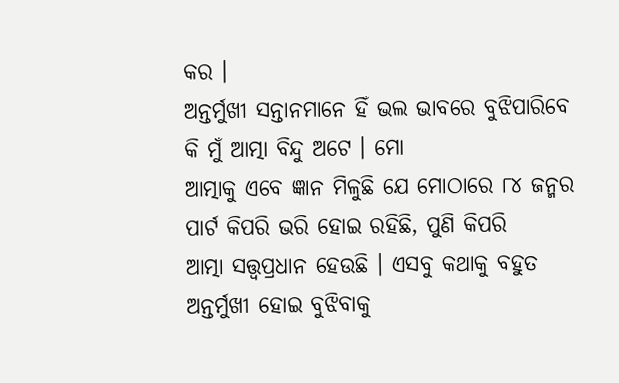କର ।
ଅନ୍ତର୍ମୁଖୀ ସନ୍ତାନମାନେ ହିଁ ଭଲ ଭାବରେ ବୁଝିପାରିବେ କି ମୁଁ ଆତ୍ମା ବିନ୍ଦୁ ଅଟେ । ମୋ
ଆତ୍ମାକୁ ଏବେ ଜ୍ଞାନ ମିଳୁଛି ଯେ ମୋଠାରେ ୮୪ ଜନ୍ମର ପାର୍ଟ କିପରି ଭରି ହୋଇ ରହିଛି, ପୁଣି କିପରି
ଆତ୍ମା ସତ୍ତ୍ୱପ୍ରଧାନ ହେଉଛି । ଏସବୁ କଥାକୁ ବହୁତ ଅନ୍ତର୍ମୁଖୀ ହୋଇ ବୁଝିବାକୁ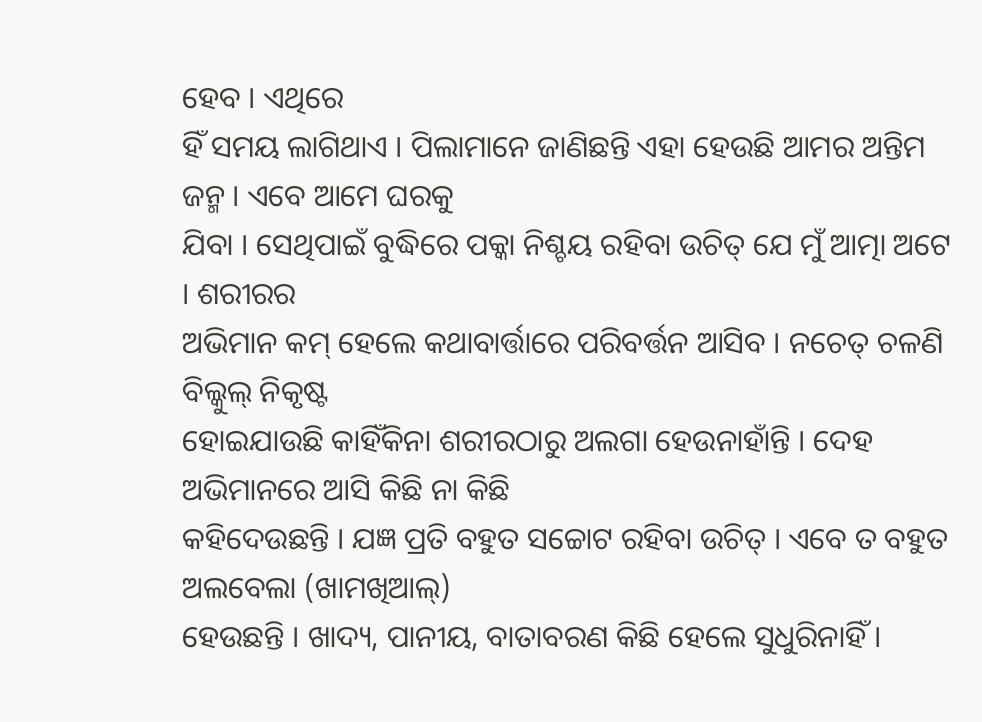ହେବ । ଏଥିରେ
ହିଁ ସମୟ ଲାଗିଥାଏ । ପିଲାମାନେ ଜାଣିଛନ୍ତି ଏହା ହେଉଛି ଆମର ଅନ୍ତିମ ଜନ୍ମ । ଏବେ ଆମେ ଘରକୁ
ଯିବା । ସେଥିପାଇଁ ବୁଦ୍ଧିରେ ପକ୍କା ନିଶ୍ଚୟ ରହିବା ଉଚିତ୍ ଯେ ମୁଁ ଆତ୍ମା ଅଟେ । ଶରୀରର
ଅଭିମାନ କମ୍ ହେଲେ କଥାବାର୍ତ୍ତାରେ ପରିବର୍ତ୍ତନ ଆସିବ । ନଚେତ୍ ଚଳଣି ବିଲ୍କୁଲ୍ ନିକୃଷ୍ଟ
ହୋଇଯାଉଛି କାହିଁକିନା ଶରୀରଠାରୁ ଅଲଗା ହେଉନାହାଁନ୍ତି । ଦେହ ଅଭିମାନରେ ଆସି କିଛି ନା କିଛି
କହିଦେଉଛନ୍ତି । ଯଜ୍ଞ ପ୍ରତି ବହୁତ ସଚ୍ଚୋଟ ରହିବା ଉଚିତ୍ । ଏବେ ତ ବହୁତ ଅଲବେଲା (ଖାମଖିଆଲ୍)
ହେଉଛନ୍ତି । ଖାଦ୍ୟ, ପାନୀୟ, ବାତାବରଣ କିଛି ହେଲେ ସୁଧୁରିନାହିଁ ।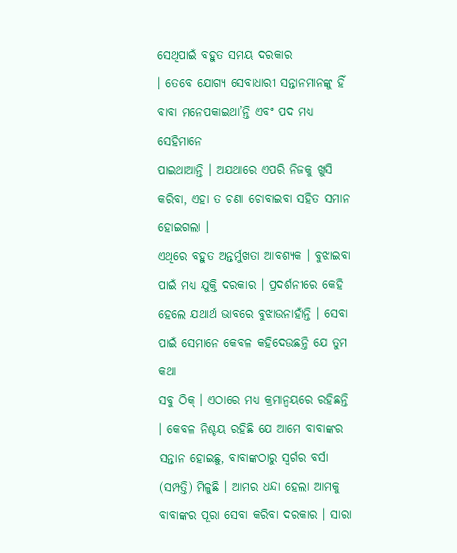ସେଥିପାଇଁ ବହୁତ ସମୟ ଦରକାର
। ତେବେ ଯୋଗ୍ୟ ସେବାଧାରୀ ସନ୍ତାନମାନଙ୍କୁ ହିଁ ବାବା ମନେପକାଇଥା’ନ୍ତି ଏବଂ ପଦ ମଧ୍ୟ ସେହିମାନେ
ପାଇଥାଆନ୍ତି । ଅଯଥାରେ ଏପରି ନିଜକୁ ଖୁସି କରିବା, ଏହା ତ ଚଣା ଚୋବାଇବା ସହିତ ସମାନ ହୋଇଗଲା ।
ଏଥିରେ ବହୁତ ଅନ୍ତର୍ମୁଖତା ଆବଶ୍ୟକ । ବୁଝାଇବା ପାଇଁ ମଧ୍ୟ ଯୁକ୍ତି ଦରକାର । ପ୍ରଦର୍ଶନୀରେ କେହି
ହେଲେ ଯଥାର୍ଥ ଭାବରେ ବୁଝାଉନାହାଁନ୍ତି । ସେବା ପାଇଁ ସେମାନେ କେବଳ କହିଦେଉଛନ୍ତି ଯେ ତୁମ କଥା
ସବୁ ଠିକ୍ । ଏଠାରେ ମଧ୍ୟ କ୍ରମାନ୍ୱୟରେ ରହିଛନ୍ତି । କେବଳ ନିଶ୍ଚୟ ରହିଛି ଯେ ଆମେ ବାବାଙ୍କର
ସନ୍ତାନ ହୋଇଛୁ, ବାବାଙ୍କଠାରୁ ସ୍ୱର୍ଗର ବର୍ସା (ସମ୍ପତ୍ତି) ମିଳୁଛି । ଆମର ଧନ୍ଦା ହେଲା ଆମକୁ
ବାବାଙ୍କର ପୂରା ସେବା କରିବା ଦରକାର । ସାରା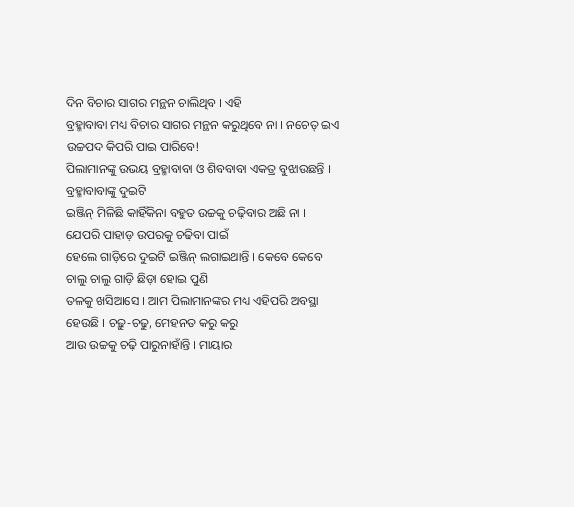ଦିନ ବିଚାର ସାଗର ମନ୍ଥନ ଚାଲିଥିବ । ଏହି
ବ୍ରହ୍ମାବାବା ମଧ୍ୟ ବିଚାର ସାଗର ମନ୍ଥନ କରୁଥିବେ ନା । ନଚେତ୍ ଇଏ ଉଚ୍ଚପଦ କିପରି ପାଇ ପାରିବେ!
ପିଲାମାନଙ୍କୁ ଉଭୟ ବ୍ରହ୍ମାବାବା ଓ ଶିବବାବା ଏକତ୍ର ବୁଝାଉଛନ୍ତି । ବ୍ରହ୍ମାବାବାଙ୍କୁ ଦୁଇଟି
ଇଞ୍ଜିନ୍ ମିଳିଛି କାହିଁକିନା ବହୁତ ଉଚ୍ଚକୁ ଚଢ଼ିବାର ଅଛି ନା । ଯେପରି ପାହାଡ଼ ଉପରକୁ ଚଢିବା ପାଇଁ
ହେଲେ ଗାଡ଼ିରେ ଦୁଇଟି ଇଞ୍ଜିନ୍ ଲଗାଇଥାନ୍ତି । କେବେ କେବେ ଚାଲୁ ଚାଲୁ ଗାଡ଼ି ଛିଡ଼ା ହୋଇ ପୁଣି
ତଳକୁ ଖସିଆସେ । ଆମ ପିଲାମାନଙ୍କର ମଧ୍ୟ ଏହିପରି ଅବସ୍ଥା ହେଉଛି । ଚଢ଼ୁ-ଚଢୁ, ମେହନତ କରୁ କରୁ
ଆଉ ଉଚ୍ଚକୁ ଚଢ଼ି ପାରୁନାହାଁନ୍ତି । ମାୟାର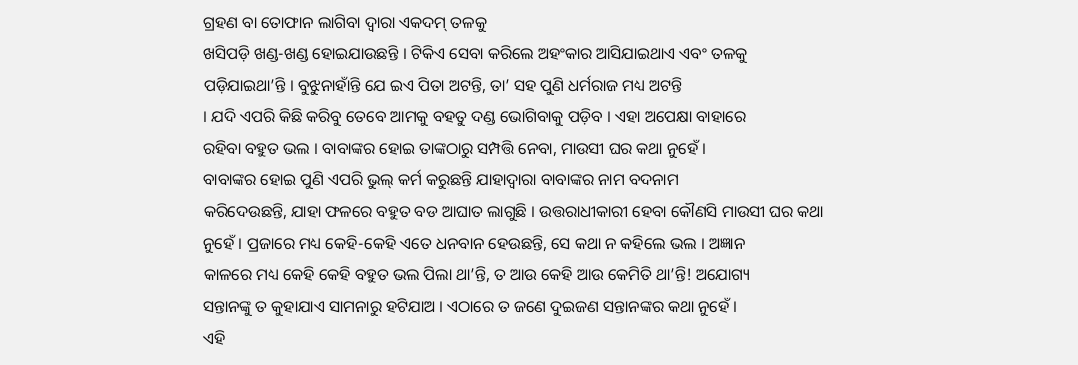ଗ୍ରହଣ ବା ତୋଫାନ ଲାଗିବା ଦ୍ୱାରା ଏକଦମ୍ ତଳକୁ
ଖସିପଡ଼ି ଖଣ୍ଡ-ଖଣ୍ଡ ହୋଇଯାଉଛନ୍ତି । ଟିକିଏ ସେବା କରିଲେ ଅହଂକାର ଆସିଯାଇଥାଏ ଏବଂ ତଳକୁ
ପଡ଼ିଯାଇଥା’ନ୍ତି । ବୁଝୁନାହାଁନ୍ତି ଯେ ଇଏ ପିତା ଅଟନ୍ତି, ତା’ ସହ ପୁଣି ଧର୍ମରାଜ ମଧ୍ୟ ଅଟନ୍ତି
। ଯଦି ଏପରି କିଛି କରିବୁ ତେବେ ଆମକୁ ବହତୁ ଦଣ୍ଡ ଭୋଗିବାକୁ ପଡ଼ିବ । ଏହା ଅପେକ୍ଷା ବାହାରେ
ରହିବା ବହୁତ ଭଲ । ବାବାଙ୍କର ହୋଇ ତାଙ୍କଠାରୁ ସମ୍ପତ୍ତି ନେବା, ମାଉସୀ ଘର କଥା ନୁହେଁ ।
ବାବାଙ୍କର ହୋଇ ପୁଣି ଏପରି ଭୁଲ୍ କର୍ମ କରୁଛନ୍ତି ଯାହାଦ୍ୱାରା ବାବାଙ୍କର ନାମ ବଦନାମ
କରିଦେଉଛନ୍ତି, ଯାହା ଫଳରେ ବହୁତ ବଡ ଆଘାତ ଲାଗୁଛି । ଉତ୍ତରାଧୀକାରୀ ହେବା କୌଣସି ମାଉସୀ ଘର କଥା
ନୁହେଁ । ପ୍ରଜାରେ ମଧ୍ୟ କେହି-କେହି ଏତେ ଧନବାନ ହେଉଛନ୍ତି, ସେ କଥା ନ କହିଲେ ଭଲ । ଅଜ୍ଞାନ
କାଳରେ ମଧ୍ୟ କେହି କେହି ବହୁତ ଭଲ ପିଲା ଥା’ନ୍ତି, ତ ଆଉ କେହି ଆଉ କେମିତି ଥା’ନ୍ତି! ଅଯୋଗ୍ୟ
ସନ୍ତାନଙ୍କୁ ତ କୁହାଯାଏ ସାମନାରୁ ହଟିଯାଅ । ଏଠାରେ ତ ଜଣେ ଦୁଇଜଣ ସନ୍ତାନଙ୍କର କଥା ନୁହେଁ ।
ଏହି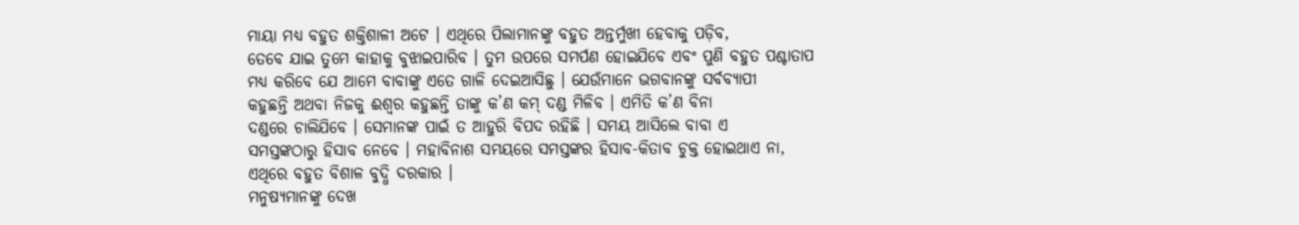ମାୟା ମଧ୍ୟ ବହୁତ ଶକ୍ତିଶାଳୀ ଅଟେ । ଏଥିରେ ପିଲାମାନଙ୍କୁ ବହୁତ ଅନ୍ତର୍ମୁଖୀ ହେବାକୁ ପଡ଼ିବ,
ତେବେ ଯାଇ ତୁମେ କାହାକୁ ବୁଝାଇପାରିବ । ତୁମ ଉପରେ ସମର୍ପଣ ହୋଇଯିବେ ଏବଂ ପୁଣି ବହୁତ ପଶ୍ଚାତାପ
ମଧ୍ୟ କରିବେ ଯେ ଆମେ ବାବାଙ୍କୁ ଏତେ ଗାଳି ଦେଇଆସିଛୁ । ଯେଉଁମାନେ ଭଗବାନଙ୍କୁ ସର୍ବବ୍ୟାପୀ
କହୁଛନ୍ତି ଅଥବା ନିଜକୁ ଈଶ୍ୱର କହୁଛନ୍ତି ତାଙ୍କୁ କ’ଣ କମ୍ ଦଣ୍ଡ ମିଳିବ । ଏମିତି କ’ଣ ବିନା
ଦଣ୍ଡରେ ଚାଲିଯିବେ । ସେମାନଙ୍କ ପାଇଁ ତ ଆହୁରି ବିପଦ ରହିଛି । ସମୟ ଆସିଲେ ବାବା ଏ
ସମସ୍ତଙ୍କଠାରୁ ହିସାବ ନେବେ । ମହାବିନାଶ ସମୟରେ ସମସ୍ତଙ୍କର ହିସାବ-କିତାବ ଚୁକ୍ତ ହୋଇଥାଏ ନା,
ଏଥିରେ ବହୁତ ବିଶାଳ ବୁଦ୍ଧି ଦରକାର ।
ମନୁଷ୍ୟମାନଙ୍କୁ ଦେଖ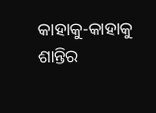କାହାକୁ-କାହାକୁ ଶାନ୍ତିର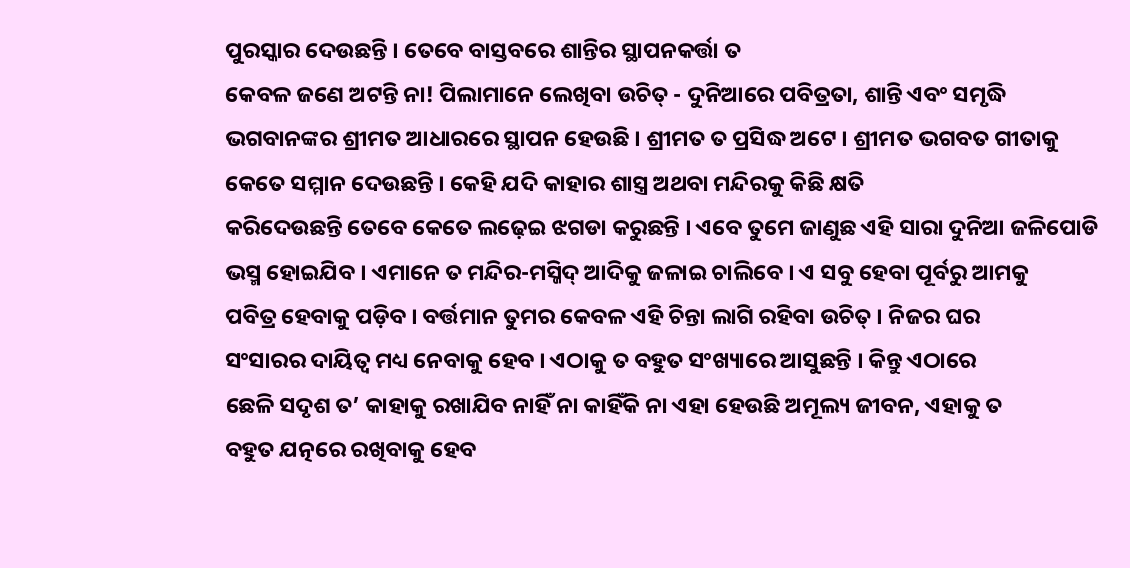ପୁରସ୍କାର ଦେଉଛନ୍ତି । ତେବେ ବାସ୍ତବରେ ଶାନ୍ତିର ସ୍ଥାପନକର୍ତ୍ତା ତ
କେବଳ ଜଣେ ଅଟନ୍ତି ନା! ପିଲାମାନେ ଲେଖିବା ଉଚିତ୍ - ଦୁନିଆରେ ପବିତ୍ରତା, ଶାନ୍ତି ଏବଂ ସମୃଦ୍ଧି
ଭଗବାନଙ୍କର ଶ୍ରୀମତ ଆଧାରରେ ସ୍ଥାପନ ହେଉଛି । ଶ୍ରୀମତ ତ ପ୍ରସିଦ୍ଧ ଅଟେ । ଶ୍ରୀମତ ଭଗବତ ଗୀତାକୁ
କେତେ ସମ୍ମାନ ଦେଉଛନ୍ତି । କେହି ଯଦି କାହାର ଶାସ୍ତ୍ର ଅଥବା ମନ୍ଦିରକୁ କିଛି କ୍ଷତି
କରିଦେଉଛନ୍ତି ତେବେ କେତେ ଲଢ଼େଇ ଝଗଡା କରୁଛନ୍ତି । ଏବେ ତୁମେ ଜାଣୁଛ ଏହି ସାରା ଦୁନିଆ ଜଳିପୋଡି
ଭସ୍ମ ହୋଇଯିବ । ଏମାନେ ତ ମନ୍ଦିର-ମସ୍ଜିଦ୍ ଆଦିକୁ ଜଳାଇ ଚାଲିବେ । ଏ ସବୁ ହେବା ପୂର୍ବରୁ ଆମକୁ
ପବିତ୍ର ହେବାକୁ ପଡ଼ିବ । ବର୍ତ୍ତମାନ ତୁମର କେବଳ ଏହି ଚିନ୍ତା ଲାଗି ରହିବା ଉଚିତ୍ । ନିଜର ଘର
ସଂସାରର ଦାୟିତ୍ୱ ମଧ୍ୟ ନେବାକୁ ହେବ । ଏଠାକୁ ତ ବହୁତ ସଂଖ୍ୟାରେ ଆସୁଛନ୍ତି । କିନ୍ତୁ ଏଠାରେ
ଛେଳି ସଦୃଶ ତ’ କାହାକୁ ରଖାଯିବ ନାହିଁ ନା କାହିଁକି ନା ଏହା ହେଉଛି ଅମୂଲ୍ୟ ଜୀବନ, ଏହାକୁ ତ
ବହୁତ ଯତ୍ନରେ ରଖିବାକୁ ହେବ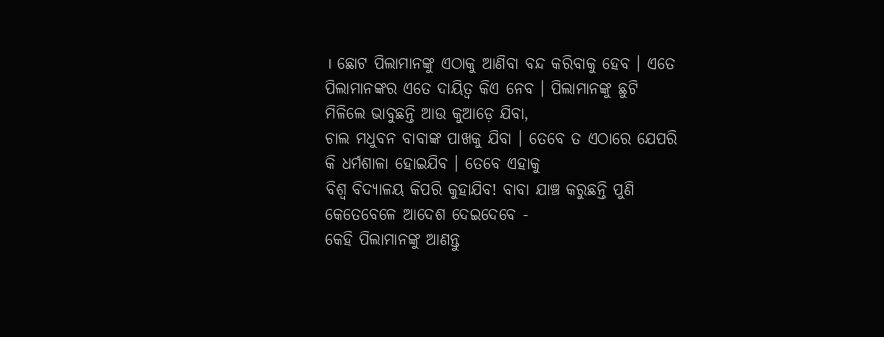। ଛୋଟ ପିଲାମାନଙ୍କୁ ଏଠାକୁ ଆଣିବା ବନ୍ଦ କରିବାକୁ ହେବ । ଏତେ
ପିଲାମାନଙ୍କର ଏତେ ଦାୟିତ୍ୱ କିଏ ନେବ । ପିଲାମାନଙ୍କୁ ଛୁଟି ମିଳିଲେ ଭାବୁଛନ୍ତି ଆଉ କୁଆଡ଼େ ଯିବା,
ଚାଲ ମଧୁବନ ବାବାଙ୍କ ପାଖକୁ ଯିବା । ତେବେ ତ ଏଠାରେ ଯେପରି କି ଧର୍ମଶାଳା ହୋଇଯିବ । ତେବେ ଏହାକୁ
ବିଶ୍ୱ ବିଦ୍ୟାଳୟ କିପରି କୁହାଯିବ! ବାବା ଯାଞ୍ଚ କରୁଛନ୍ତି ପୁଣି କେତେବେଳେ ଆଦେଶ ଦେଇଦେବେ -
କେହି ପିଲାମାନଙ୍କୁ ଆଣନ୍ତୁ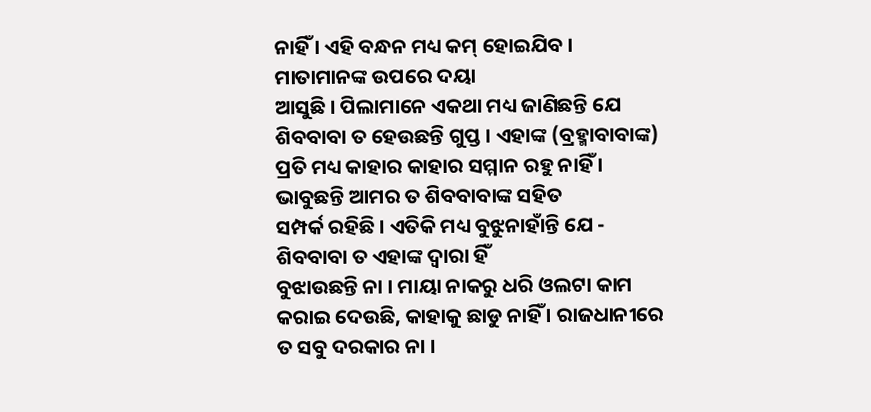ନାହିଁ । ଏହି ବନ୍ଧନ ମଧ୍ୟ କମ୍ ହୋଇଯିବ । ମାତାମାନଙ୍କ ଉପରେ ଦୟା
ଆସୁଛି । ପିଲାମାନେ ଏକଥା ମଧ୍ୟ ଜାଣିଛନ୍ତି ଯେ ଶିବବାବା ତ ହେଉଛନ୍ତି ଗୁପ୍ତ । ଏହାଙ୍କ (ବ୍ରହ୍ମାବାବାଙ୍କ)
ପ୍ରତି ମଧ୍ୟ କାହାର କାହାର ସମ୍ମାନ ରହୁ ନାହିଁ । ଭାବୁଛନ୍ତି ଆମର ତ ଶିବବାବାଙ୍କ ସହିତ
ସମ୍ପର୍କ ରହିଛି । ଏତିକି ମଧ୍ୟ ବୁଝୁନାହାଁନ୍ତି ଯେ - ଶିବବାବା ତ ଏହାଙ୍କ ଦ୍ୱାରା ହିଁ
ବୁଝାଉଛନ୍ତି ନା । ମାୟା ନାକରୁ ଧରି ଓଲଟା କାମ କରାଇ ଦେଉଛି, କାହାକୁ ଛାଡୁ ନାହିଁ । ରାଜଧାନୀରେ
ତ ସବୁ ଦରକାର ନା ।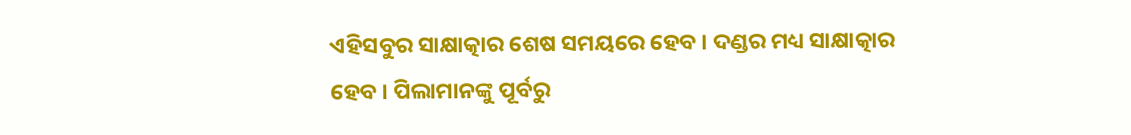ଏହିସବୁର ସାକ୍ଷାତ୍କାର ଶେଷ ସମୟରେ ହେବ । ଦଣ୍ଡର ମଧ୍ୟ ସାକ୍ଷାତ୍କାର
ହେବ । ପିଲାମାନଙ୍କୁ ପୂର୍ବରୁ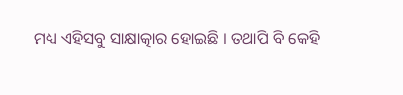ମଧ୍ୟ ଏହିସବୁ ସାକ୍ଷାତ୍କାର ହୋଇଛି । ତଥାପି ବି କେହି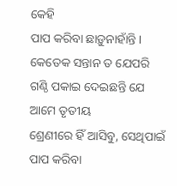କେହି
ପାପ କରିବା ଛାଡ଼ୁନାହାଁନ୍ତି । କେତେକ ସନ୍ତାନ ତ ଯେପରି ଗଣ୍ଠି ପକାଇ ଦେଇଛନ୍ତି ଯେ ଆମେ ତୃତୀୟ
ଶ୍ରେଣୀରେ ହିଁ ଆସିବୁ, ସେଥିପାଇଁ ପାପ କରିବା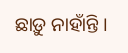ଛାଡ଼ୁ ନାହାଁନ୍ତି ।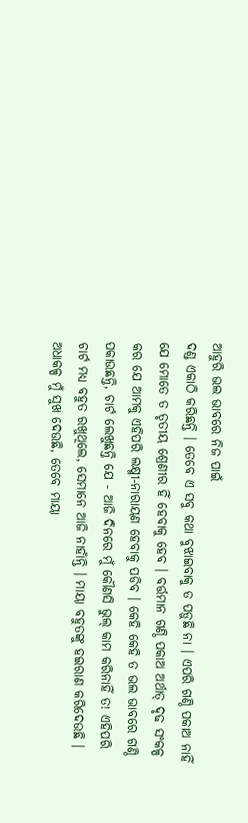ଆହୁରି ଭଲ ଭାବରେ ନିଜ ପାଇଁ
ଦଣ୍ଡ ଏକାଠି କରିଛନ୍ତି । ତେବେ ଏ ସବୁ କଥା ବୁଝାଇବାକୁ ତ ପଡ଼ୁଛି ନା । ଏପରି ଗଣ୍ଠି ପକାଅ ନାହିଁ
ଯେ ମୋତେ ତ ତୃତୀୟ ଶ୍ରେଣୀର ହିଁ ହେବାକୁ ହେବ । ବର୍ତ୍ତମାନ ଗଣ୍ଠି ପକାଅ ଅର୍ଥାତ୍ ଦୃଢ ସଂକଳ୍ପ
କର ଯେ ଆମକୁ ଏହିପରି ଲକ୍ଷ୍ମୀ-ନାରାୟଣ ହେବାକୁ ପଡିବ । କେହି କେହି ତ ଭଲ ଭାବରେ ଗଣ୍ଠି
ପକାଉଛନ୍ତି, ଚାର୍ଟ ଲେଖୁଛନ୍ତି ଯେ - ଆଜି ଦିନରେ ମୁଁ କୌଣସି ଭୁଲ୍ କାମ କରିନାହିଁ ତ! ଏହିପରି
ଚାର୍ଟ ମଧ୍ୟ ବହୁତ ରଖୁଥିଲେ, ସେମାନେ ଆଜି ନାହାଁନ୍ତି । ମାୟା ବହୁତଙ୍କୁ ହଇରାଣ କରିଦେଉଛି ।
ଅଧାକଳ୍ପ ମୁଁ ସୁଖ ଦେଉଛି, ତେବେ ମାୟା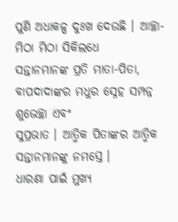ପୁଣି ଅଧାକଳ୍ପ ଦୁଃଖ ଦେଉଛି । ଆଚ୍ଛା-
ମିଠା ମିଠା ସିକିଲଧେ
ସନ୍ତାନମାନଙ୍କ ପ୍ରତି ମାତା-ପିତା, ବାପଦାଦାଙ୍କର ମଧୁର ସ୍ନେହ ସମ୍ପନ୍ନ ଶୁଭେଚ୍ଛା ଏବଂ
ସୁପ୍ରଭାତ । ଆତ୍ମିକ ପିତାଙ୍କର ଆତ୍ମିକ ସନ୍ତାନମାନଙ୍କୁ ନମସ୍ତେ ।
ଧାରଣା ପାଇଁ ମୁଖ୍ୟ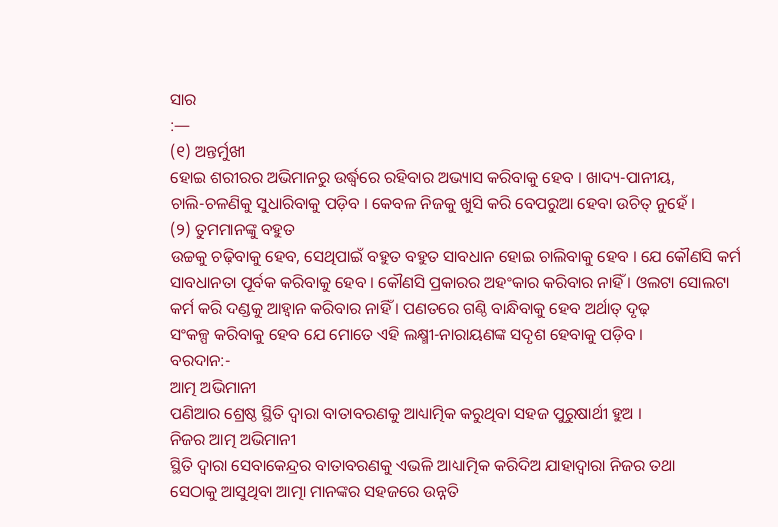ସାର
:—
(୧) ଅନ୍ତର୍ମୁଖୀ
ହୋଇ ଶରୀରର ଅଭିମାନରୁ ଉର୍ଦ୍ଧ୍ୱରେ ରହିବାର ଅଭ୍ୟାସ କରିବାକୁ ହେବ । ଖାଦ୍ୟ-ପାନୀୟ,
ଚାଲି-ଚଳଣିକୁ ସୁଧାରିବାକୁ ପଡ଼ିବ । କେବଳ ନିଜକୁ ଖୁସି କରି ବେପରୁଆ ହେବା ଉଚିତ୍ ନୁହେଁ ।
(୨) ତୁମମାନଙ୍କୁ ବହୁତ
ଉଚ୍ଚକୁ ଚଢ଼ିବାକୁ ହେବ, ସେଥିପାଇଁ ବହୁତ ବହୁତ ସାବଧାନ ହୋଇ ଚାଲିବାକୁ ହେବ । ଯେ କୌଣସି କର୍ମ
ସାବଧାନତା ପୂର୍ବକ କରିବାକୁ ହେବ । କୌଣସି ପ୍ରକାରର ଅହଂକାର କରିବାର ନାହିଁ । ଓଲଟା ସୋଲଟା
କର୍ମ କରି ଦଣ୍ଡକୁ ଆହ୍ୱାନ କରିବାର ନାହିଁ । ପଣତରେ ଗଣ୍ଠି ବାନ୍ଧିବାକୁ ହେବ ଅର୍ଥାତ୍ ଦୃଢ଼
ସଂକଳ୍ପ କରିବାକୁ ହେବ ଯେ ମୋତେ ଏହି ଲକ୍ଷ୍ମୀ-ନାରାୟଣଙ୍କ ସଦୃଶ ହେବାକୁ ପଡ଼ିବ ।
ବରଦାନ:-
ଆତ୍ମ ଅଭିମାନୀ
ପଣିଆର ଶ୍ରେଷ୍ଠ ସ୍ଥିତି ଦ୍ୱାରା ବାତାବରଣକୁ ଆଧ୍ୟାତ୍ମିକ କରୁଥିବା ସହଜ ପୁରୁଷାର୍ଥୀ ହୁଅ ।
ନିଜର ଆତ୍ମ ଅଭିମାନୀ
ସ୍ଥିତି ଦ୍ୱାରା ସେବାକେନ୍ଦ୍ରର ବାତାବରଣକୁ ଏଭଳି ଆଧ୍ୟାତ୍ମିକ କରିଦିଅ ଯାହାଦ୍ୱାରା ନିଜର ତଥା
ସେଠାକୁ ଆସୁଥିବା ଆତ୍ମା ମାନଙ୍କର ସହଜରେ ଉନ୍ନତି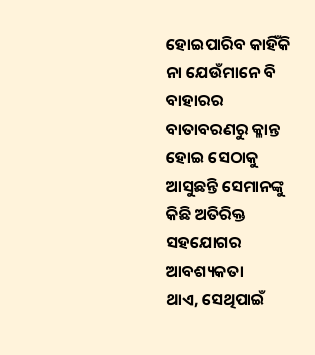ହୋଇପାରିବ କାହିଁକି ନା ଯେଉଁମାନେ ବି ବାହାରର
ବାତାବରଣରୁ କ୍ଳାନ୍ତ ହୋଇ ସେଠାକୁ ଆସୁଛନ୍ତି ସେମାନଙ୍କୁ କିଛି ଅତିରିକ୍ତ ସହଯୋଗର ଆବଶ୍ୟକତା
ଥାଏ, ସେଥିପାଇଁ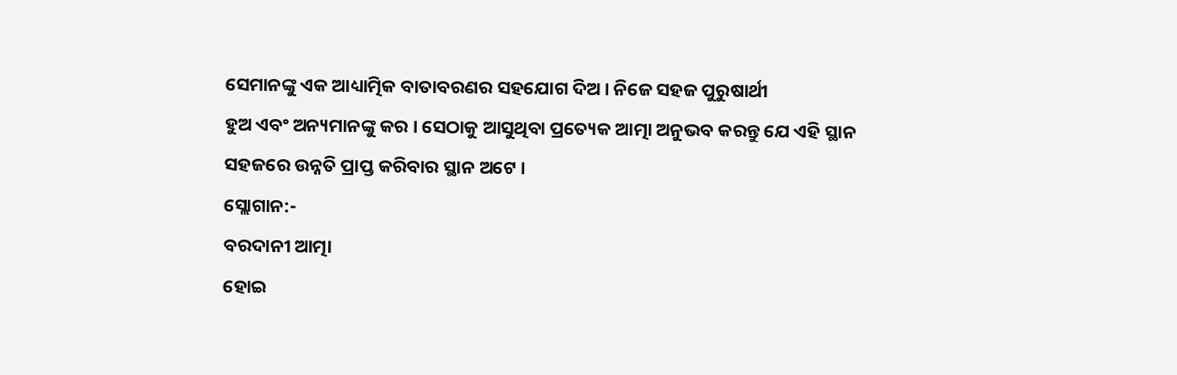ସେମାନଙ୍କୁ ଏକ ଆଧ୍ୟାତ୍ମିକ ବାତାବରଣର ସହଯୋଗ ଦିଅ । ନିଜେ ସହଜ ପୁରୁଷାର୍ଥୀ
ହୁଅ ଏବଂ ଅନ୍ୟମାନଙ୍କୁ କର । ସେଠାକୁ ଆସୁଥିବା ପ୍ରତ୍ୟେକ ଆତ୍ମା ଅନୁଭବ କରନ୍ତୁ ଯେ ଏହି ସ୍ଥାନ
ସହଜରେ ଉନ୍ନତି ପ୍ରାପ୍ତ କରିବାର ସ୍ଥାନ ଅଟେ ।
ସ୍ଲୋଗାନ:-
ବରଦାନୀ ଆତ୍ମା
ହୋଇ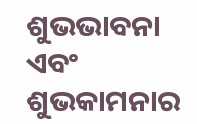ଶୁଭଭାବନା ଏବଂ ଶୁଭକାମନାର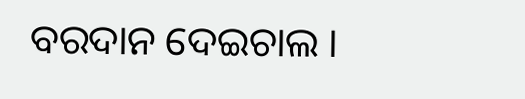ବରଦାନ ଦେଇଚାଲ ।